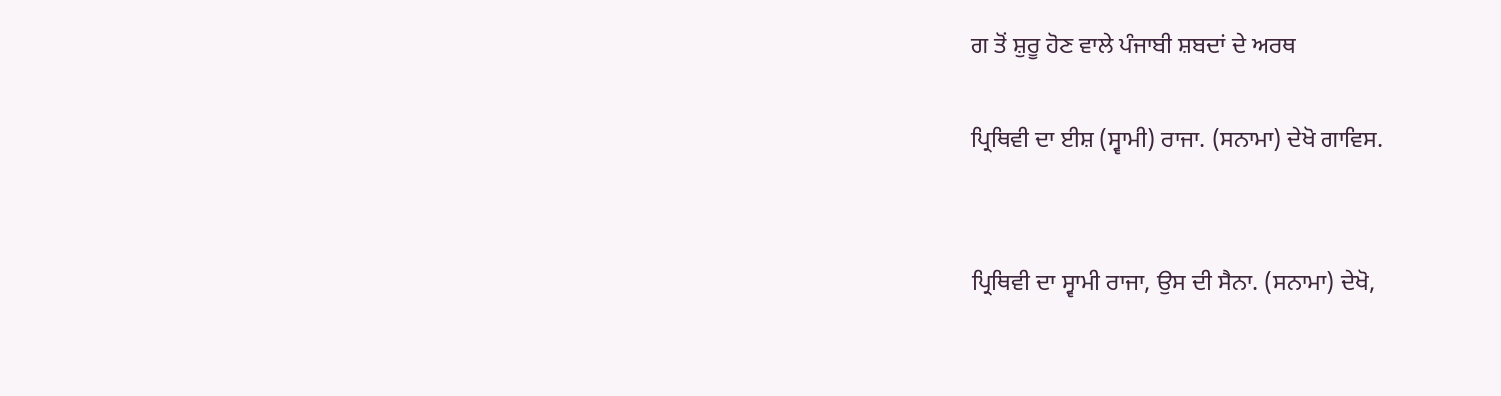ਗ ਤੋਂ ਸ਼ੁਰੂ ਹੋਣ ਵਾਲੇ ਪੰਜਾਬੀ ਸ਼ਬਦਾਂ ਦੇ ਅਰਥ

ਪ੍ਰਿਥਿਵੀ ਦਾ ਈਸ਼ (ਸ੍ਵਾਮੀ) ਰਾਜਾ. (ਸਨਾਮਾ) ਦੇਖੋ ਗਾਵਿਸ.


ਪ੍ਰਿਥਿਵੀ ਦਾ ਸ੍ਵਾਮੀ ਰਾਜਾ, ਉਸ ਦੀ ਸੈਨਾ. (ਸਨਾਮਾ) ਦੇਖੋ,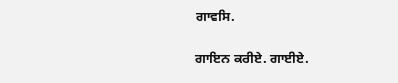ਗਾਵਸਿ.


ਗਾਇਨ ਕਰੀਏ. ਗਾਈਏ.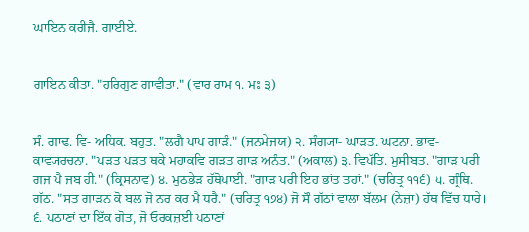ਘਾਇਨ ਕਰੀਜੈ. ਗਾਈਏ.


ਗਾਇਨ ਕੀਤਾ. "ਹਰਿਗੁਣ ਗਾਵੀਤਾ." (ਵਾਰ ਰਾਮ ੧. ਮਃ ੩)


ਸੰ. ਗਾਢ. ਵਿ- ਅਧਿਕ. ਬਹੁਤ. "ਲਗੈ ਪਾਪ ਗਾੜੰ." (ਜਨਮੇਜਯ) ੨. ਸੰਗ੍ਯਾ- ਘਾੜਤ. ਘਟਨਾ. ਭਾਵ- ਕਾਵ੍ਯਰਚਨਾ. "ਪੜਤ ਪੜਤ ਥਕੇ ਮਹਾਕਵਿ ਗੜਤ ਗਾੜ ਅਨੰਤ." (ਅਕਾਲ) ੩. ਵਿਪੱਤਿ. ਮੁਸੀਬਤ. "ਗਾੜ ਪਰੀ ਗਜ ਪੈ ਜਬ ਹੀ." (ਕ੍ਰਿਸਨਾਵ) ੪. ਮੁਠਭੇੜ ਹੱਥੋਪਾਈ. "ਗਾੜ ਪਰੀ ਇਹ ਭਾਂਤ ਤਹਾਂ." (ਚਰਿਤ੍ਰ ੧੧੬) ੫. ਗ੍ਰੰਥਿ. ਗੱਠ. "ਸਤ ਗਾੜਨ ਕੋ ਬਲ ਜੋ ਨਰ ਕਰ ਮੈ ਧਰੈ." (ਚਰਿਤ੍ਰ ੧੭੪) ਜੋ ਸੌ ਗੱਠਾਂ ਵਾਲਾ ਬੱਲਮ (ਨੇਜ਼ਾ) ਹੱਥ ਵਿੱਚ ਧਾਰੇ। ੬. ਪਠਾਣਾਂ ਦਾ ਇੱਕ ਗੋਤ, ਜੋ ਓਰਕਜ਼ਈ ਪਠਾਣਾਂ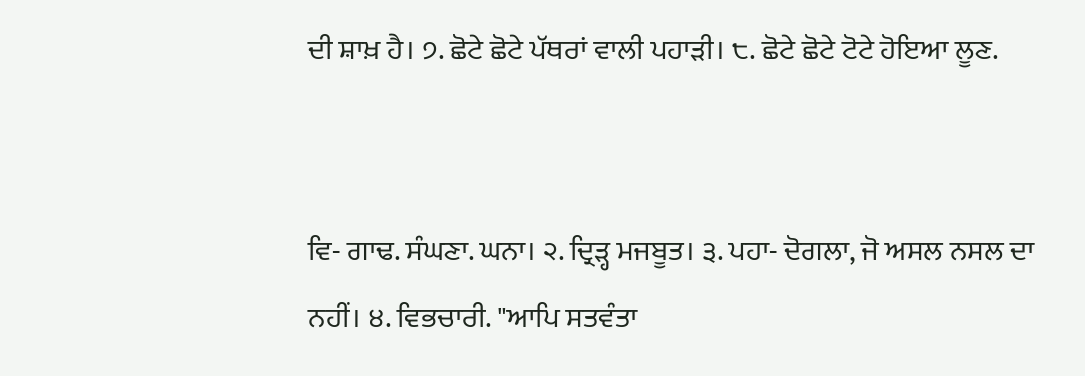ਦੀ ਸ਼ਾਖ਼ ਹੈ। ੭. ਛੋਟੇ ਛੋਟੇ ਪੱਥਰਾਂ ਵਾਲੀ ਪਹਾੜੀ। ੮. ਛੋਟੇ ਛੋਟੇ ਟੋਟੇ ਹੋਇਆ ਲੂਣ.


ਵਿ- ਗਾਢ. ਸੰਘਣਾ. ਘਨਾ। ੨. ਦ੍ਰਿੜ੍ਹ ਮਜਬੂਤ। ੩. ਪਹਾ- ਦੋਗਲਾ, ਜੋ ਅਸਲ ਨਸਲ ਦਾ ਨਹੀਂ। ੪. ਵਿਭਚਾਰੀ. "ਆਪਿ ਸਤਵੰਤਾ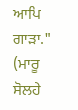ਆਪਿ ਗਾੜਾ." (ਮਾਰੂ ਸੋਲਹੇ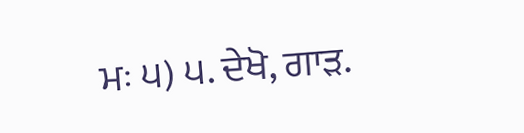ਮਃ ੫) ੫. ਦੇਖੋ, ਗਾੜ.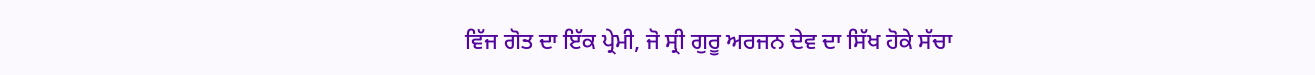ਵਿੱਜ ਗੋਤ ਦਾ ਇੱਕ ਪ੍ਰੇਮੀ, ਜੋ ਸ੍ਰੀ ਗੁਰੂ ਅਰਜਨ ਦੇਵ ਦਾ ਸਿੱਖ ਹੋਕੇ ਸੱਚਾ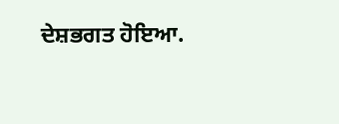ਦੇਸ਼ਭਗਤ ਹੋਇਆ.